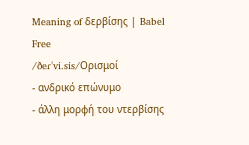Meaning of δερβίσης | Babel Free
/ðeɾˈvi.sis/Ορισμοί
- ανδρικό επώνυμο
- άλλη μορφή του ντερβίσης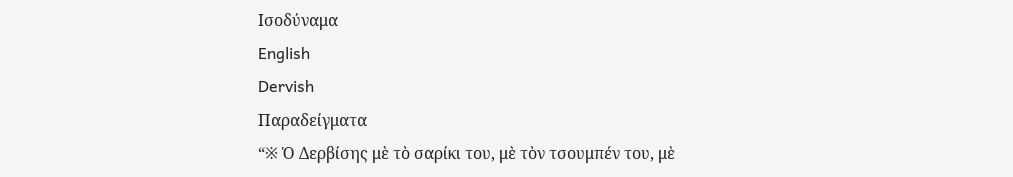Ισοδύναμα
English
Dervish
Παραδείγματα
“※ Ὁ Δερβίσης μὲ τὸ σαρίκι του, μὲ τὸν τσουμπέν του, μὲ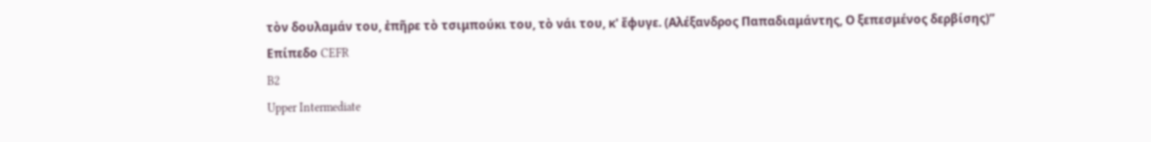τὸν δουλαμάν του, ἐπῆρε τὸ τσιμπούκι του, τὸ νάι του, κ' ἔφυγε. (Αλέξανδρος Παπαδιαμάντης, Ο ξεπεσμένος δερβίσης)”
Επίπεδο CEFR
B2
Upper Intermediate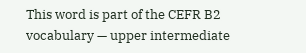This word is part of the CEFR B2 vocabulary — upper intermediate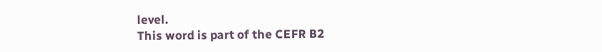level.
This word is part of the CEFR B2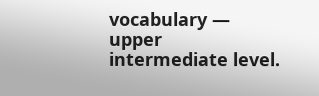vocabulary — upper intermediate level.